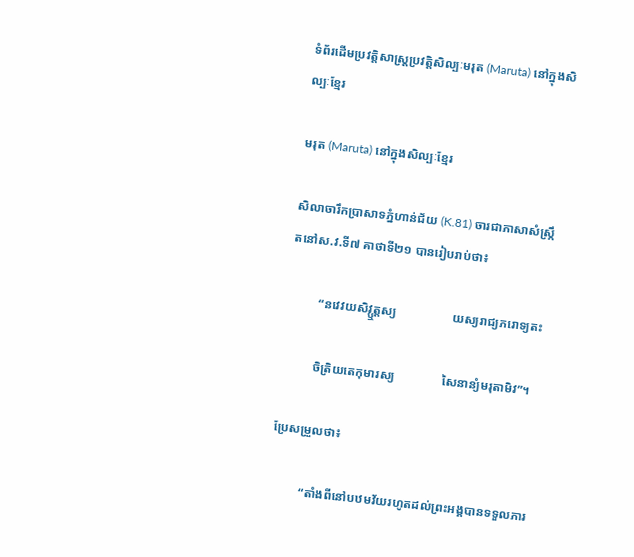ទំព័រដើមប្រវត្តិសាស្ត្រប្រវត្តិសិល្បៈមរុត (Maruta) នៅក្នុងសិល្បៈខ្មែរ

មរុត (Maruta) នៅក្នុងសិល្បៈខ្មែរ

សិលាចារឹកប្រាសាទភ្នំហាន់ជ័យ (K.81) ចារជាភាសាសំស្រ្កឹតនៅស.វ.ទី៧ គាថាទី២១ បានរៀបរាប់ថា៖

          “នវេវយសិវ្ឬត្តស្យ                  យស្យរាជ្យភរោទ្យតះ

          ចិត្រិយតេកុមារស្យ               សៃនាន្យំមរុតាមិវ”។

ប្រែសម្រួលថា៖

          “តាំងពីនៅបឋមវ័យរហូតដល់ព្រះអង្គបានទទួលភារ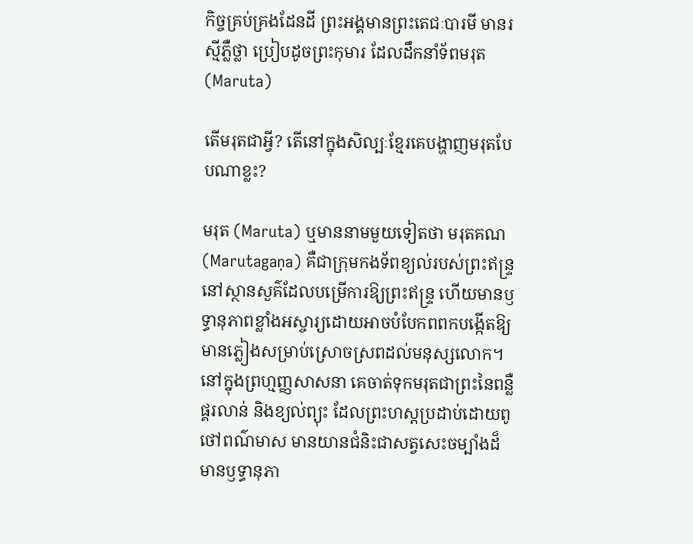កិច្ចគ្រប់គ្រងដែនដី ព្រះអង្គមានព្រះតេជៈបារមី មានរស្មីភ្លឺថ្លា ប្រៀបដូចព្រះកុមារ ដែលដឹកនាំទ័ពមរុត (Maruta)

តើមរុតជាអ្វី? តើនៅក្នុងសិល្បៈខ្មែរគេបង្ហាញមរុតបែបណាខ្លះ?

មរុត (Maruta) ឬមាននាមមួយទៀតថា មរុតគណ (Marutagaṇa) គឺជាក្រុមកងទ័ពខ្យល់របស់ព្រះឥន្រ្ទនៅស្ថានសួគ៌ដែលបម្រើការឱ្យព្រះឥន្រ្ទ ហើយមានឫទ្ធានុភាពខ្លាំងអស្ចារ្យដោយអាចបំបែកពពកបង្កើតឱ្យមានភ្លៀងសម្រាប់ស្រោចស្រពដល់មនុស្សលោក។ នៅក្នុងព្រហ្មញ្ញសាសនា គេចាត់ទុកមរុតជាព្រះនៃពន្លឺ ផ្គរលាន់ និងខ្យល់ព្យុះ ដែលព្រះហស្តប្រដាប់ដោយពូថៅពណ៌មាស មានយានជំនិះជាសត្វសេះចម្បាំងដ៏មានឫទ្ធានុភា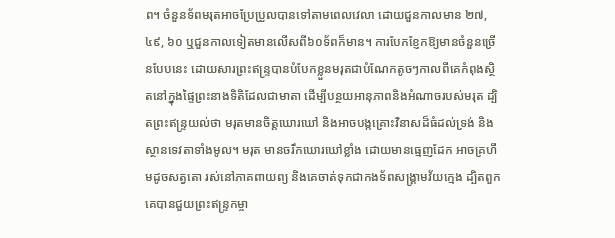ព។ ចំនួនទ័ពមរុតអាចប្រែប្រួលបានទៅតាមពេលវេលា ដោយជួនកាលមាន ២៧, ៤៩, ៦០ ឬជួនកាលទៀតមានលើសពី៦០ទ័ពក៏មាន។ ការបែកខ្ញែកឱ្យមានចំនួនច្រើនបែបនេះ ដោយសារព្រះឥន្រ្ទបានបំបែកខ្លួនមរុតជាបំណែកតូចៗកាលពីគេកំពុងស្ថិតនៅក្នុងផ្ទៃព្រះនាងទិតិដែលជាមាតា ដើម្បីបន្ថយអានុភាពនិងអំណាចរបស់មរុត ដ្បិតព្រះឥន្រ្ទយល់ថា មរុតមានចិត្តឃោរឃៅ និងអាចបង្កគ្រោះវិនាសដ៏ធំដល់ទ្រង់ និងស្ថានទេវតាទាំងមូល។ មរុត មានចរឹកឃោរឃៅខ្លាំង ដោយមានធ្មេញដែក អាចគ្រហឹមដូចសត្វតោ រស់នៅភាគពាយព្យ និងគេចាត់ទុកជាកងទ័ពសង្រ្គាមវ័យក្មេង ដ្បិតពួកគេបានជួយព្រះឥន្រ្ទកម្ចា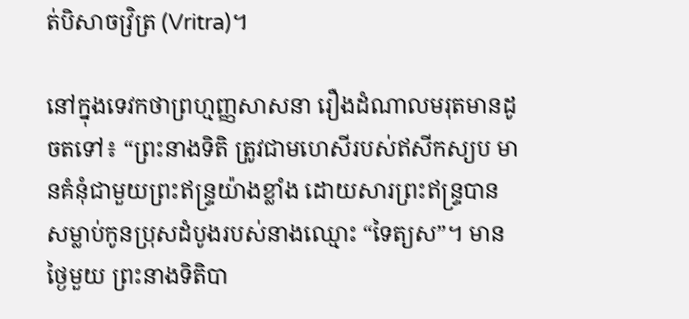ត់បិសាចវ្រិត្រ (Vritra)។

នៅក្នុងទេវកថាព្រហ្មញ្ញសាសនា រឿងដំណាលមរុតមានដូចតទៅ៖ “ព្រះនាងទិតិ ត្រូវជាមហេសីរបស់ឥសីកស្យប មានគំនុំជាមួយព្រះឥន្រ្ទយ៉ាងខ្លាំង ដោយសារព្រះឥន្រ្ទបានសម្លាប់កូនប្រុសដំបូងរបស់នាងឈ្មោះ “ទៃត្យស”។ មានថ្ងៃមួយ ព្រះនាងទិតិបា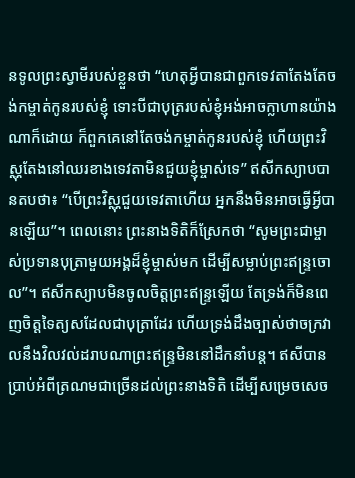នទូលព្រះស្វាមីរបស់ខ្លួនថា “ហេតុអ្វីបានជាពួកទេវតាតែងតែចង់កម្ចាត់កូនរបស់ខ្ញុំ ទោះបីជាបុត្ររបស់ខ្ញុំអង់អាចក្លាហានយ៉ាងណាក៏ដោយ ក៏ពួកគេនៅតែចង់កម្ចាត់កូនរបស់ខ្ញុំ ហើយព្រះវិស្ណុតែងនៅឈរខាងទេវតាមិនជួយខ្ញុំម្ចាស់ទេ” ឥសីកស្យាបបានតបថា៖ “បើព្រះវិស្ណុជួយទេវតាហើយ អ្នកនឹងមិនអាចធ្វើអ្វីបានឡើយ”។ ពេលនោះ ព្រះនាងទិតិក៏ស្រែកថា “សូមព្រះជាម្ចាស់ប្រទានបុត្រាមួយអង្គដ៏ខ្ញុំម្ចាស់មក ដើម្បីសម្លាប់ព្រះឥន្រ្ទចោល”។ ឥសីកស្យាបមិនចូលចិត្តព្រះឥន្រ្ទឡើយ តែទ្រង់ក៏មិនពេញចិត្តទៃត្យសដែលជាបុត្រាដែរ ហើយទ្រង់ដឹងច្បាស់ថាចក្រវាលនឹងវិលវល់ដរាបណាព្រះឥន្រ្ទមិននៅដឹកនាំបន្ត។ ឥសីបានប្រាប់អំពីត្រណមជាច្រើនដល់ព្រះនាងទិតិ ដើម្បីសម្រេចសេច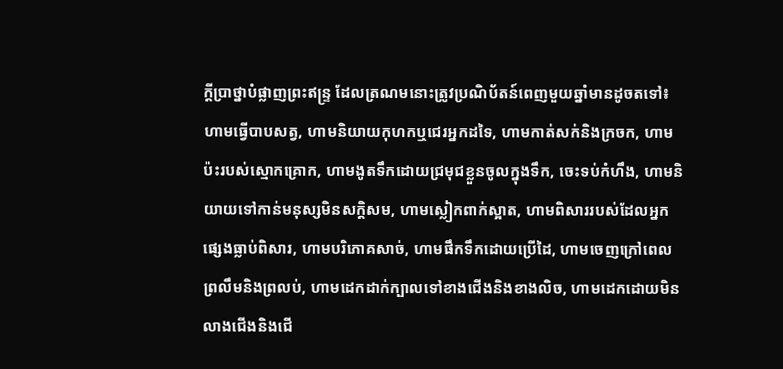ក្តីប្រាថ្នាបំផ្លាញព្រះឥន្រ្ទ ដែលត្រណមនោះត្រូវប្រណិប័តន៍ពេញមួយឆ្នាំមានដូចតទៅ៖ ហាមធ្វើបាបសត្វ, ហាមនិយាយកុហកឬជេរអ្នកដទៃ, ហាមកាត់សក់និងក្រចក, ហាមប៉ះរបស់ស្មោកគ្រោក, ហាមងូតទឹកដោយជ្រមុជខ្លួនចូលក្នុងទឹក, ចេះទប់កំហឹង, ហាមនិយាយទៅកាន់មនុស្សមិនសក្តិសម, ហាមស្លៀកពាក់ស្អាត, ហាមពិសាររបស់ដែលអ្នកផ្សេងធ្លាប់ពិសារ, ហាមបរិភោគសាច់, ហាមផឹកទឹកដោយប្រើដៃ, ហាមចេញក្រៅពេលព្រលឹមនិងព្រលប់, ហាមដេកដាក់ក្បាលទៅខាងជើងនិងខាងលិច, ហាមដេកដោយមិនលាងជើងនិងជើ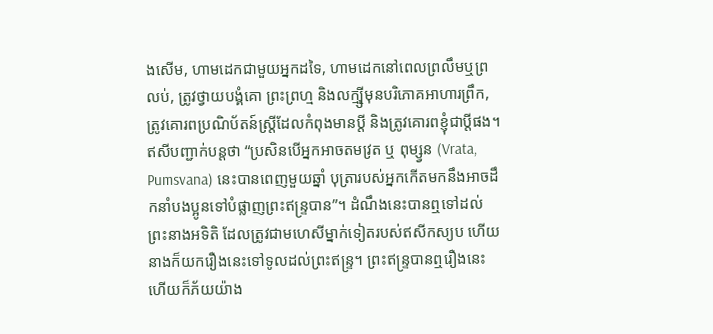ងសើម, ហាមដេកជាមួយអ្នកដទៃ, ហាមដេកនៅពេលព្រលឹមឬព្រលប់, ត្រូវថ្វាយបង្គំគោ ព្រះព្រហ្ម និងលក្ម្ស៊ីមុនបរិភោគអាហារព្រឹក, ត្រូវគោរពប្រណិប័តន៍ស្រ្តីដែលកំពុងមានប្តី និងត្រូវគោរពខ្ញុំជាប្តីផង។ ឥសីបញ្ជាក់បន្តថា “ប្រសិនបើអ្នកអាចតមវ្រត ឬ ពុម្ស្វន (Vrata, Pumsvana) នេះបានពេញមួយឆ្នាំ បុត្រារបស់អ្នកកើតមកនឹងអាចដឹកនាំបងប្អូនទៅបំផ្លាញព្រះឥន្រ្ទបាន”។ ដំណឹងនេះបានឮទៅដល់ព្រះនាងអទិតិ ដែលត្រូវជាមហេសីម្នាក់ទៀតរបស់ឥសីកស្យប ហើយនាងក៏យករឿងនេះទៅទូលដល់ព្រះឥន្រ្ទ។ ព្រះឥន្រ្ទបានឮរឿងនេះហើយក៏ភ័យយ៉ាង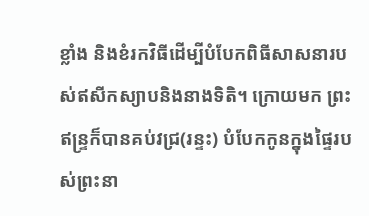ខ្លាំង និងខំរកវិធីដើម្បីបំបែកពិធីសាសនារបស់ឥសីកស្យាបនិងនាងទិតិ។ ក្រោយមក ព្រះឥន្រ្ទក៏បានគប់វជ្រ(រន្ទះ) បំបែកកូនក្នុងផ្ទៃរបស់ព្រះនា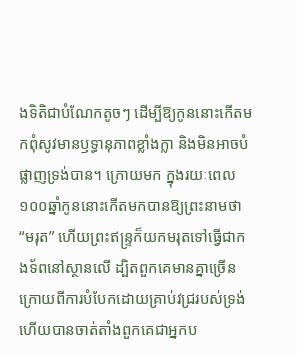ងទិតិជាបំណែកតូចៗ ដើម្បីឱ្យកូននោះកើតមកពុំសូវមានឫទ្ធានុភាពខ្លាំងក្លា និងមិនអាចបំផ្លាញទ្រង់បាន។ ក្រោយមក ក្នុងរយៈពេល១០០ឆ្នាំកូននោះកើតមកបានឱ្យព្រះនាមថា “មរុត” ហើយព្រះឥន្រ្ទក៏យកមរុតទៅធ្វើជាកងទ័ពនៅស្ថានលើ ដ្បិតពួកគេមានគ្នាច្រើនក្រោយពីការបំបែកដោយគ្រាប់វជ្ររបស់ទ្រង់ ហើយបានចាត់តាំងពួកគេជាអ្នកប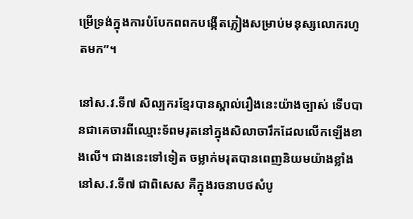ម្រើទ្រង់ក្នុងការបំបែកពពកបង្កើតភ្លៀងសម្រាប់មនុស្សលោករហូតមក”។

នៅស.វ.ទី៧ សិល្បករខ្មែរបានស្គាល់រឿងនេះយ៉ាងច្បាស់ ទើបបានជាគេចារពីឈ្មោះទ័ពមរុតនៅក្នុងសិលាចារឹកដែលលើកឡើងខាងលើ។ ជាងនេះទៅទៀត ចម្លាក់មរុតបានពេញនិយមយ៉ាងខ្លាំងនៅស.វ.ទី៧ ជាពិសេស គឺក្នុងរចនាបថសំបូ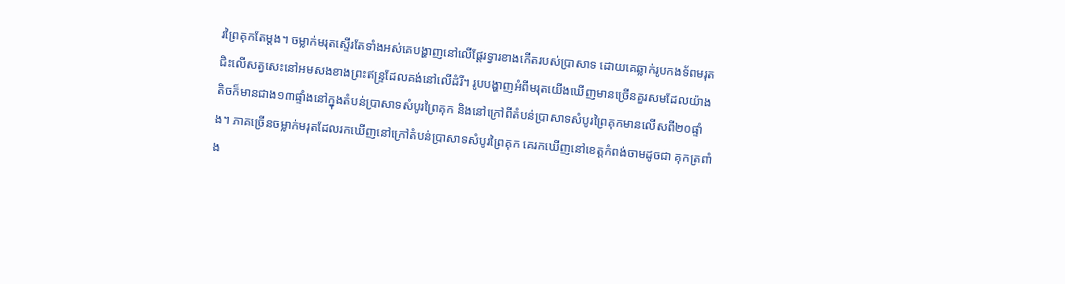រព្រៃគុកតែម្តង។ ចម្លាក់មរុតស្ទើរតែទាំងអស់គេបង្ហាញនៅលើផ្តែរទ្វារខាងកើតរបស់ប្រាសាទ ដោយគេឆ្លាក់រូបកងទ័ពមរុតជិះលើសត្វសេះនៅអមសងខាងព្រះឥន្រ្ទដែលគង់នៅលើដំរី។ រូបបង្ហាញអំពីមរុតយើងឃើញមានច្រើនគួរសមដែលយ៉ាងតិចក៏មានជាង១៣ផ្ទាំងនៅក្នុងតំបន់ប្រាសាទសំបូរព្រៃគុក និងនៅក្រៅពីតំបន់ប្រាសាទសំបូរព្រៃគុកមានលើសពី២០ផ្ទាំង។ ភាគច្រើនចម្លាក់មរុតដែលរកឃើញនៅក្រៅតំបន់ប្រាសាទសំបូរព្រៃគុក គេរកឃើញនៅខេត្តកំពង់ចាមដូចជា គុកត្រពាំង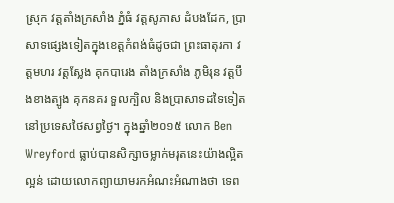ស្រុក វត្តតាំងក្រសាំង ភ្នំធំ វត្តសូភាស ដំបងដែក, ប្រាសាទផ្សេងទៀតក្នុងខេត្តកំពង់ធំដូចជា ព្រះធាតុរកា វត្តមហរ វត្តស្លែង គុកបារេង តាំងក្រសាំង ភូមិរុន វត្តបឹងខាងត្បូង គុកនគរ ទួលក្បិល និងប្រាសាទដទៃទៀតនៅប្រទេសថៃសព្វថ្ងៃ។ ក្នុងឆ្នាំ២០១៥ លោក Ben Wreyford ធ្លាប់បានសិក្សាចម្លាក់មរុតនេះយ៉ាងល្អិតល្អន់ ដោយលោកព្យាយាមរកអំណះអំណាងថា ទេព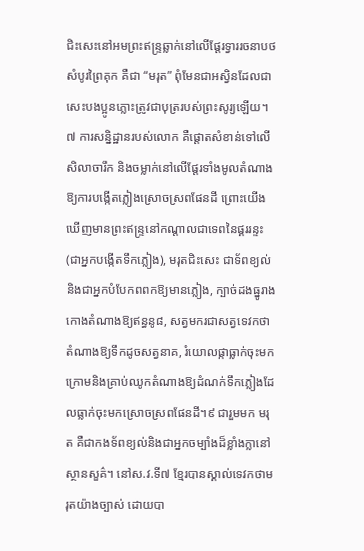ជិះសេះនៅអមព្រះឥន្រ្ទឆ្លាក់នៅលើផ្តែរទ្វាររចនាបថសំបូរព្រៃគុក គឺជា “មរុត” ពុំមែនជាអស្វិនដែលជាសេះបងប្អូនភ្លោះត្រូវជាបុត្ររបស់ព្រះសូរ្យឡើយ។៧ ការសនិ្នដ្ឋានរបស់លោក គឺផ្តោតសំខាន់ទៅលើសិលាចារឹក និងចម្លាក់នៅលើផ្តែរទាំងមូលតំណាងឱ្យការបង្កើតភ្លៀងស្រោចស្រពផែនដី ព្រោះយើងឃើញមានព្រះឥន្រ្ទនៅកណ្តាលជាទេពនៃផ្គររន្ទះ (ជាអ្នកបង្កើតទឹកភ្លៀង), មរុតជិះសេះ ជាទ័ពខ្យល់ និងជាអ្នកបំបែកពពកឱ្យមានភ្លៀង, ក្បាច់ដងធ្នូរាងកោងតំណាងឱ្យឥន្ធនូ៨, សត្វមករជាសត្វទេវកថាតំណាងឱ្យទឹកដូចសត្វនាគ, រំយោលផ្កាធ្លាក់ចុះមកក្រោមនិងគ្រាប់ឈូកតំណាងឱ្យដំណក់ទឹកភ្លៀងដែលធ្លាក់ចុះមកស្រោចស្រពផែនដី។៩ ជារួមមក មរុត គឺជាកងទ័ពខ្យល់និងជាអ្នកចម្បាំងដ៏ខ្លាំងក្លានៅស្ថានសួគ៌។ នៅស.វ.ទី៧ ខ្មែរបានស្គាល់ទេវកថាមរុតយ៉ាងច្បាស់ ដោយបា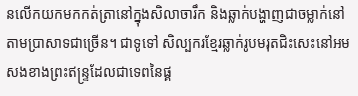នលើកយកមកកត់ត្រានៅក្នុងសិលាចារឹក និងឆ្លាក់បង្ហាញជាចម្លាក់នៅតាមប្រាសាទជាច្រើន។ ជាទូទៅ សិល្បករខ្មែរឆ្លាក់រូបមរុតជិះសេះនៅអមសងខាងព្រះឥន្រ្ទដែលជាទេពនៃផ្គ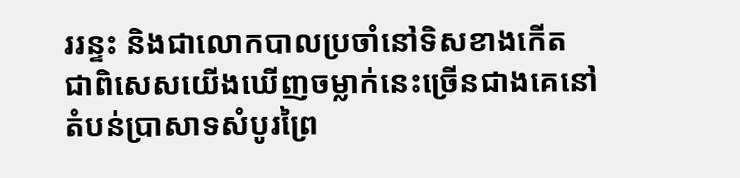ររន្ទះ និងជាលោកបាលប្រចាំនៅទិសខាងកើត ជាពិសេសយើងឃើញចម្លាក់នេះច្រើនជាងគេនៅតំបន់ប្រាសាទសំបូរព្រៃ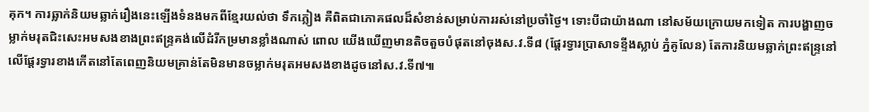គុក។ ការឆ្លាក់និយមឆ្លាក់រឿងនេះឡើងទំនងមកពីខ្មែរយល់ថា ទឹកភ្លៀង គឺពិតជាភោគផលដ៏សំខាន់សម្រាប់ការរស់នៅប្រចាំថ្ងៃ។ ទោះបីជាយ៉ាងណា នៅសម័យក្រោយមកទៀត ការបង្ហាញចម្លាក់មរុតជិះសេះអមសងខាងព្រះឥន្រ្ទគង់លើដំរីកម្រមានខ្លាំងណាស់ ពោល យើងឃើញមានតិចតួចបំផុតនៅចុងស.វ.ទី៨ (ផ្តែរទ្វារប្រាសាទខ្ទីងស្លាប់ ភ្នំគូលែន) តែការនិយមឆ្លាក់ព្រះឥន្រ្ទនៅលើផ្តែរទ្វារខាងកើតនៅតែពេញនិយមគ្រាន់តែមិនមានចម្លាក់មរុតអមសងខាងដូចនៅស.វ.ទី៧៕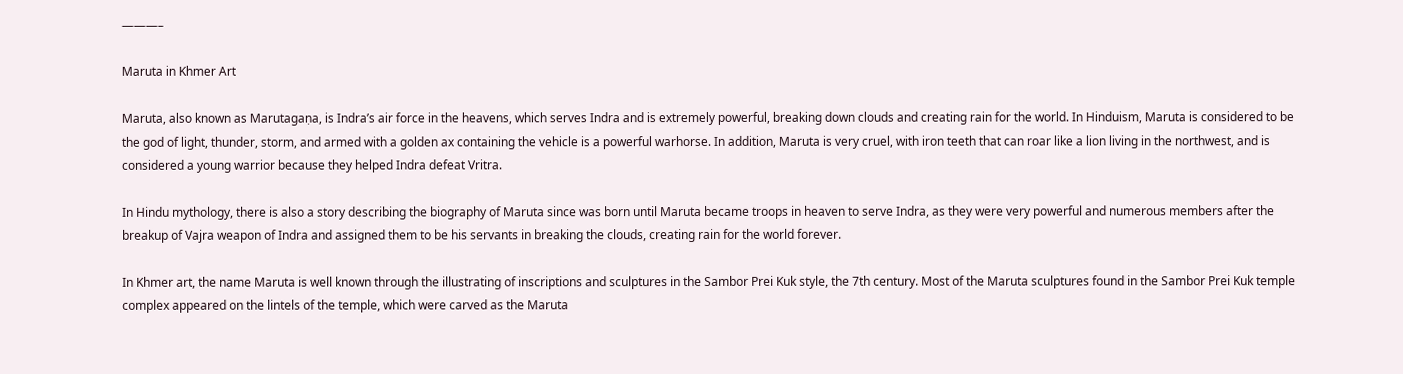———–

Maruta in Khmer Art

Maruta, also known as Marutagaṇa, is Indra’s air force in the heavens, which serves Indra and is extremely powerful, breaking down clouds and creating rain for the world. In Hinduism, Maruta is considered to be the god of light, thunder, storm, and armed with a golden ax containing the vehicle is a powerful warhorse. In addition, Maruta is very cruel, with iron teeth that can roar like a lion living in the northwest, and is considered a young warrior because they helped Indra defeat Vritra.

In Hindu mythology, there is also a story describing the biography of Maruta since was born until Maruta became troops in heaven to serve Indra, as they were very powerful and numerous members after the breakup of Vajra weapon of Indra and assigned them to be his servants in breaking the clouds, creating rain for the world forever.

In Khmer art, the name Maruta is well known through the illustrating of inscriptions and sculptures in the Sambor Prei Kuk style, the 7th century. Most of the Maruta sculptures found in the Sambor Prei Kuk temple complex appeared on the lintels of the temple, which were carved as the Maruta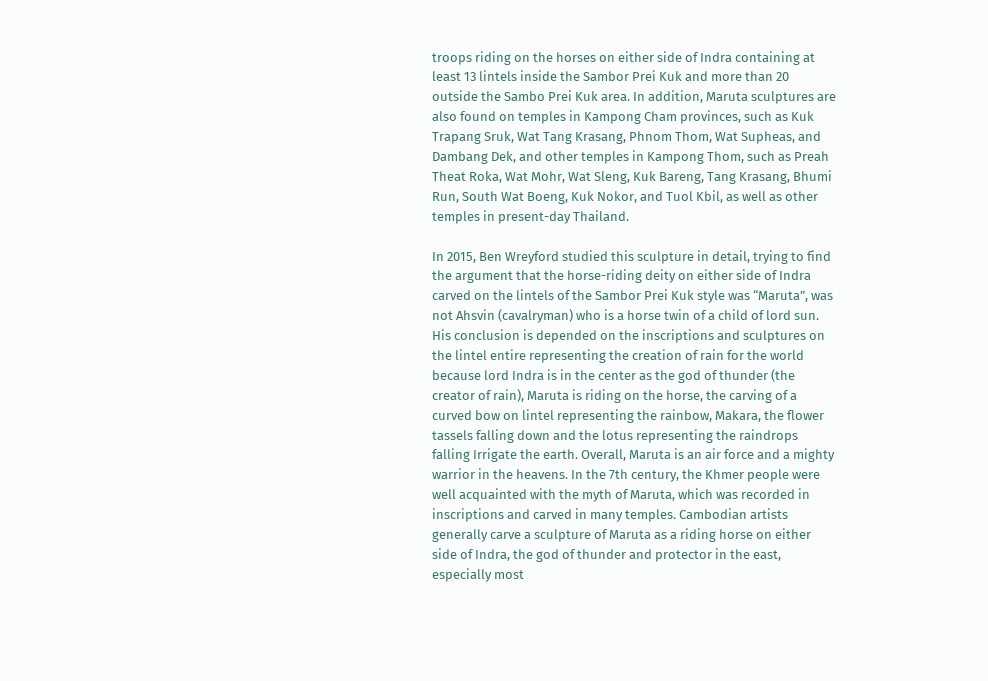troops riding on the horses on either side of Indra containing at least 13 lintels inside the Sambor Prei Kuk and more than 20 outside the Sambo Prei Kuk area. In addition, Maruta sculptures are also found on temples in Kampong Cham provinces, such as Kuk Trapang Sruk, Wat Tang Krasang, Phnom Thom, Wat Supheas, and Dambang Dek, and other temples in Kampong Thom, such as Preah Theat Roka, Wat Mohr, Wat Sleng, Kuk Bareng, Tang Krasang, Bhumi Run, South Wat Boeng, Kuk Nokor, and Tuol Kbil, as well as other temples in present-day Thailand.

In 2015, Ben Wreyford studied this sculpture in detail, trying to find the argument that the horse-riding deity on either side of Indra carved on the lintels of the Sambor Prei Kuk style was “Maruta”, was not Ahsvin (cavalryman) who is a horse twin of a child of lord sun. His conclusion is depended on the inscriptions and sculptures on the lintel entire representing the creation of rain for the world because lord Indra is in the center as the god of thunder (the creator of rain), Maruta is riding on the horse, the carving of a curved bow on lintel representing the rainbow, Makara, the flower tassels falling down and the lotus representing the raindrops falling Irrigate the earth. Overall, Maruta is an air force and a mighty warrior in the heavens. In the 7th century, the Khmer people were well acquainted with the myth of Maruta, which was recorded in inscriptions and carved in many temples. Cambodian artists generally carve a sculpture of Maruta as a riding horse on either side of Indra, the god of thunder and protector in the east, especially most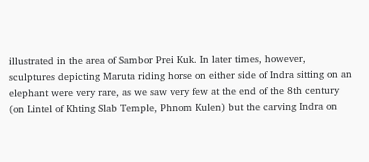illustrated in the area of Sambor Prei Kuk. In later times, however, sculptures depicting Maruta riding horse on either side of Indra sitting on an elephant were very rare, as we saw very few at the end of the 8th century (on Lintel of Khting Slab Temple, Phnom Kulen) but the carving Indra on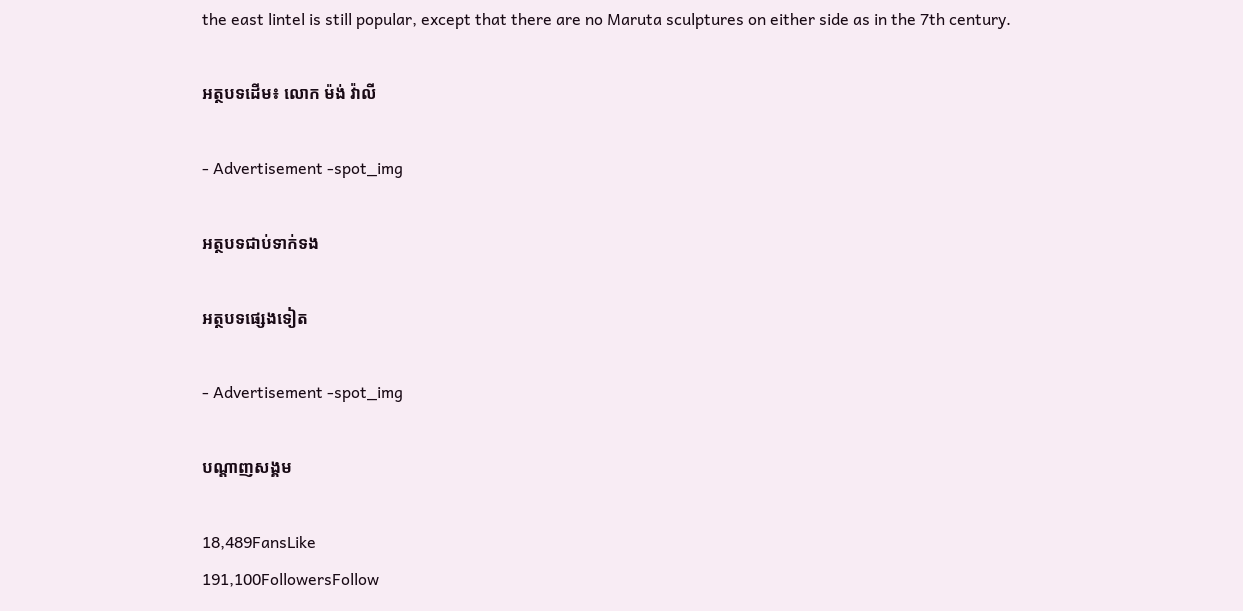the east lintel is still popular, except that there are no Maruta sculptures on either side as in the 7th century.

អត្ថបទដើម៖ លោក ម៉ង់ វ៉ាលី

- Advertisement -spot_img

អត្ថបទជាប់ទាក់ទង

អត្ថបទផ្សេងទៀត

- Advertisement -spot_img

បណ្ដាញសង្គម

18,489FansLike
191,100FollowersFollow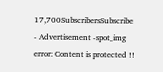17,700SubscribersSubscribe
- Advertisement -spot_img
error: Content is protected !!